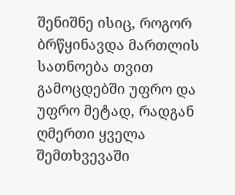შენიშნე ისიც, როგორ ბრწყინავდა მართლის სათნოება თვით გამოცდებში უფრო და უფრო მეტად, რადგან ღმერთი ყველა შემთხვევაში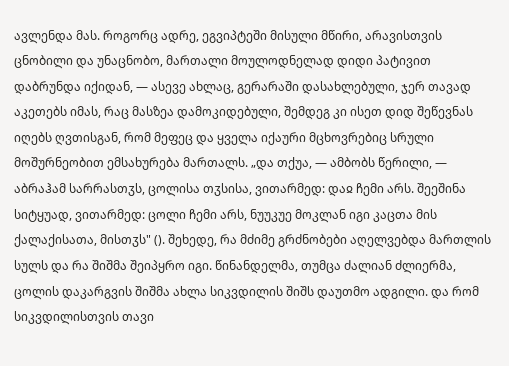ავლენდა მას. როგორც ადრე, ეგვიპტეში მისული მწირი, არავისთვის ცნობილი და უნაცნობო, მართალი მოულოდნელად დიდი პატივით დაბრუნდა იქიდან, — ასევე ახლაც, გერარაში დასახლებული, ჯერ თავად აკეთებს იმას, რაც მასზეა დამოკიდებული, შემდეგ კი ისეთ დიდ შეწევნას იღებს ღვთისგან, რომ მეფეც და ყველა იქაური მცხოვრებიც სრული მოშურნეობით ემსახურება მართალს. „და თქუა, — ამბობს წერილი, — აბრაჰამ სარრასთჳს, ცოლისა თჳსისა, ვითარმედ: დაჲ ჩემი არს. შეეშინა სიტყუად, ვითარმედ: ცოლი ჩემი არს, ნუუკუე მოკლან იგი კაცთა მის ქალაქისათა, მისთჳს" (). შეხედე, რა მძიმე გრძნობები აღელვებდა მართლის სულს და რა შიშმა შეიპყრო იგი. წინანდელმა, თუმცა ძალიან ძლიერმა, ცოლის დაკარგვის შიშმა ახლა სიკვდილის შიშს დაუთმო ადგილი. და რომ სიკვდილისთვის თავი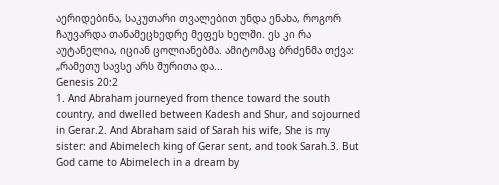აერიდებინა, საკუთარი თვალებით უნდა ენახა, როგორ ჩაუვარდა თანამეცხედრე მეფეს ხელში. ეს კი რა აუტანელია, იციან ცოლიანებმა. ამიტომაც ბრძენმა თქვა: „რამეთუ სავსე არს შურითა და...
Genesis 20:2
1. And Abraham journeyed from thence toward the south country, and dwelled between Kadesh and Shur, and sojourned in Gerar.2. And Abraham said of Sarah his wife, She is my sister: and Abimelech king of Gerar sent, and took Sarah.3. But God came to Abimelech in a dream by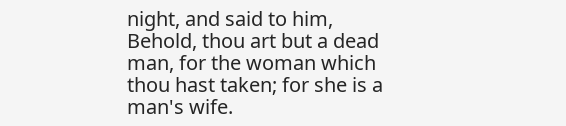night, and said to him, Behold, thou art but a dead man, for the woman which thou hast taken; for she is a man's wife.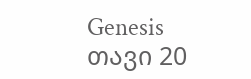Genesis თავი 20